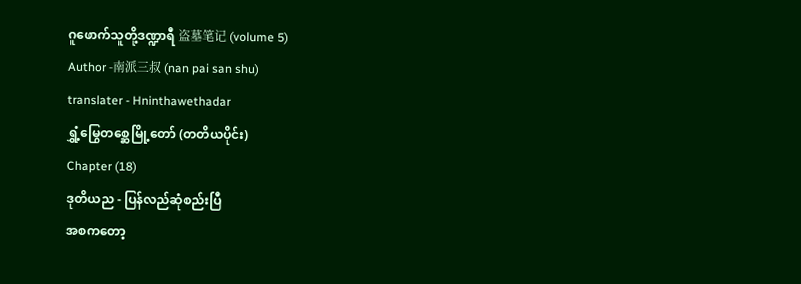ဂူဖောက်သူတို့ဒဏ္ဍာရီ 盗墓笔记 (volume 5)
Author -南派三叔 (nan pai san shu)
translater - Hninthawethadar
ရွှံ့မြွေတစ္ဆေမြို့တော် (တတိယပိုင်း)
Chapter (18)
ဒုတိယည - ပြန်လည်ဆုံစည်းပြီ
အစကတော့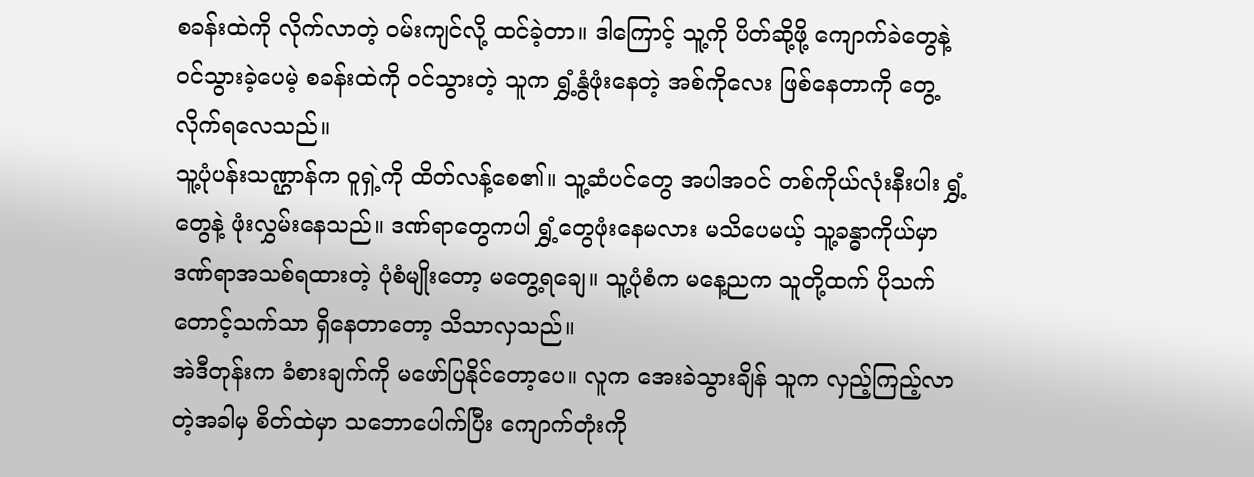စခန်းထဲကို လိုက်လာတဲ့ ဝမ်းကျင်လို့ ထင်ခဲ့တာ။ ဒါကြောင့် သူ့ကို ပိတ်ဆို့ဖို့ ကျောက်ခဲတွေနဲ့ ဝင်သွားခဲ့ပေမဲ့ စခန်းထဲကို ဝင်သွားတဲ့ သူက ရွှံ့နွံဖုံးနေတဲ့ အစ်ကိုလေး ဖြစ်နေတာကို တွေ့လိုက်ရလေသည်။
သူ့ပုံပန်းသဏ္ဌာန်က ဝူရှဲ့ကို ထိတ်လန့်စေ၏။ သူ့ဆံပင်တွေ အပါအဝင် တစ်ကိုယ်လုံးနီးပါး ရွှံ့တွေနဲ့ ဖုံးလွှမ်းနေသည်။ ဒဏ်ရာတွေကပါ ရွှံ့တွေဖုံးနေမလား မသိပေမယ့် သူ့ခန္ဓာကိုယ်မှာ ဒဏ်ရာအသစ်ရထားတဲ့ ပုံစံမျိုးတော့ မတွေ့ရချေ။ သူ့ပုံစံက မနေ့ညက သူတို့ထက် ပိုသက်တောင့်သက်သာ ရှိနေတာတော့ သိသာလှသည်။
အဲဒီတုန်းက ခံစားချက်ကို မဖော်ပြနိုင်တော့ပေ။ လူက အေးခဲသွားချိန် သူက လှည့်ကြည့်လာတဲ့အခါမှ စိတ်ထဲမှာ သဘောပေါက်ပြီး ကျောက်တုံးကို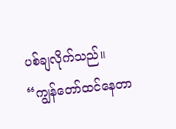ပစ်ချလိုက်သည်။
“ကျွန်တော်ထင်နေတာ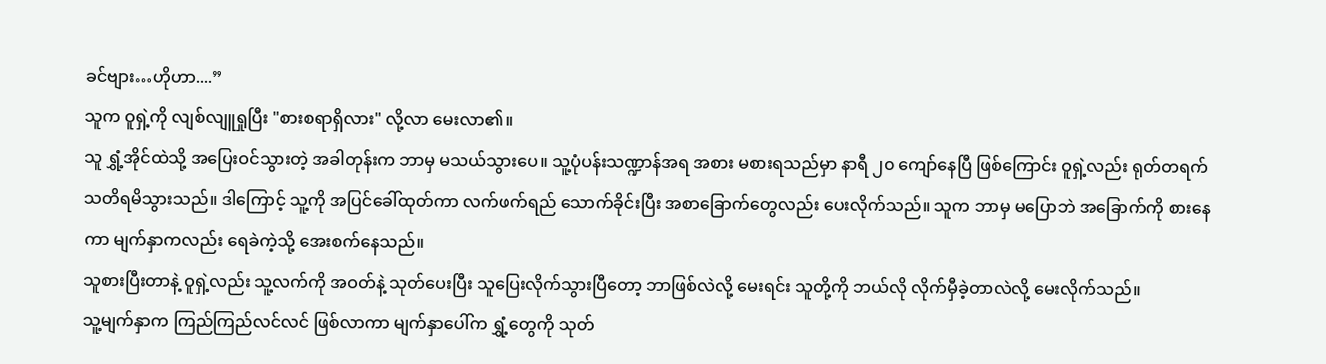ခင်ဗျား…ဟိုဟာ....”
သူက ဝူရှဲ့ကို လျစ်လျူရှုပြီး "စားစရာရှိလား" လို့လာ မေးလာ၏။
သူ ရွှံ့အိုင်ထဲသို့ အပြေးဝင်သွားတဲ့ အခါတုန်းက ဘာမှ မသယ်သွားပေ။ သူ့ပုံပန်းသဏ္ဍာန်အရ အစား မစားရသည်မှာ နာရီ ၂၀ ကျော်နေပြီ ဖြစ်ကြောင်း ဝူရှဲ့လည်း ရုတ်တရက် သတိရမိသွားသည်။ ဒါကြောင့် သူ့ကို အပြင်ခေါ်ထုတ်ကာ လက်ဖက်ရည် သောက်ခိုင်းပြီး အစာခြောက်တွေလည်း ပေးလိုက်သည်။ သူက ဘာမှ မပြောဘဲ အခြောက်ကို စားနေကာ မျက်နှာကလည်း ရေခဲကဲ့သို့ အေးစက်နေသည်။
သူစားပြီးတာနဲ့ ဝူရှဲ့လည်း သူ့လက်ကို အဝတ်နဲ့ သုတ်ပေးပြီး သူပြေးလိုက်သွားပြီတော့ ဘာဖြစ်လဲလို့ မေးရင်း သူတို့ကို ဘယ်လို လိုက်မှီခဲ့တာလဲလို့ မေးလိုက်သည်။
သူ့မျက်နှာက ကြည်ကြည်လင်လင် ဖြစ်လာကာ မျက်နှာပေါ်က ရွှံ့တွေကို သုတ်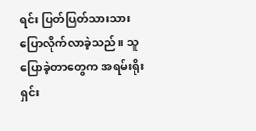ရင်း ပြတ်ပြတ်သားသား ပြောလိုက်လာခဲ့သည်။ သူပြောခဲ့တာတွေက အရမ်းရိုးရှင်း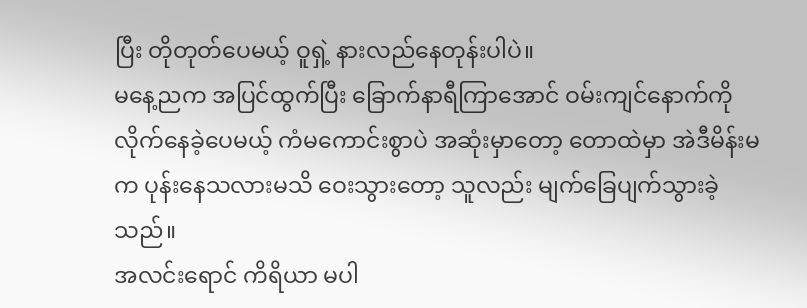ပြီး တိုတုတ်ပေမယ့် ဝူရှဲ့ နားလည်နေတုန်းပါပဲ။
မနေ့ညက အပြင်ထွက်ပြီး ခြောက်နာရီကြာအောင် ဝမ်းကျင်နောက်ကို လိုက်နေခဲ့ပေမယ့် ကံမကောင်းစွာပဲ အဆုံးမှာတော့ တောထဲမှာ အဲဒီမိန်းမက ပုန်းနေသလားမသိ ဝေးသွားတော့ သူလည်း မျက်ခြေပျက်သွားခဲ့သည်။
အလင်းရောင် ကိရိယာ မပါ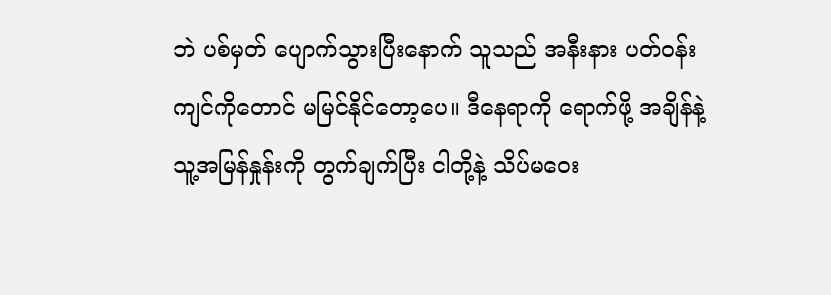ဘဲ ပစ်မှတ် ပျောက်သွားပြီးနောက် သူသည် အနီးနား ပတ်ဝန်းကျင်ကိုတောင် မမြင်နိုင်တော့ပေ။ ဒီနေရာကို ရောက်ဖို့ အချိန်နဲ့ သူ့အမြန်နှုန်းကို တွက်ချက်ပြီး ငါတို့နဲ့ သိပ်မဝေး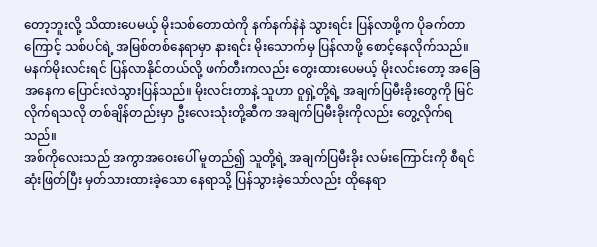တော့ဘူးလို့ သိထားပေမယ့် မိုးသစ်တောထဲကို နက်နက်နဲနဲ သွားရင်း ပြန်လာဖို့က ပိုခက်တာကြောင့် သစ်ပင်ရဲ့ အမြစ်တစ်နေရာမှာ နားရင်း မိုးသောက်မှ ပြန်လာဖို့ စောင့်နေလိုက်သည်။
မနက်မိုးလင်းရင် ပြန်လာနိုင်တယ်လို့ ဖက်တီးကလည်း တွေးထားပေမယ့် မိုးလင်းတော့ အခြေအနေက ပြောင်းလဲသွားပြန်သည်။ မိုးလင်းတာနဲ့ သူဟာ ဝူရှဲ့တို့ရဲ့ အချက်ပြမီးခိုးတွေကို မြင်လိုက်ရသလို တစ်ချိန်တည်းမှာ ဦးလေးသုံးတို့ဆီက အချက်ပြမီးခိုးကိုလည်း တွေ့လိုက်ရသည်။
အစ်ကိုလေးသည် အကွာအဝေးပေါ် မူတည်၍ သူတို့ရဲ့ အချက်ပြမီးခိုး လမ်းကြောင်းကို စီရင်ဆုံးဖြတ်ပြီး မှတ်သားထားခဲ့သော နေရာသို့ ပြန်သွားခဲ့သော်လည်း ထိုနေရာ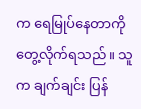က ရေမြုပ်နေတာကို တွေ့လိုက်ရသည်။ သူက ချက်ချင်း ပြန်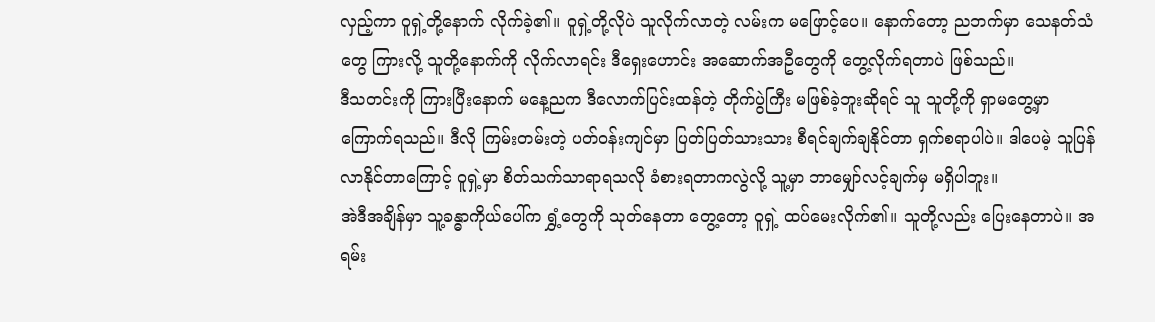လှည့်ကာ ဝူရှဲ့တို့နောက် လိုက်ခဲ့၏။ ဝူရှဲ့တို့လိုပဲ သူလိုက်လာတဲ့ လမ်းက မဖြောင့်ပေ။ နောက်တော့ ညဘက်မှာ သေနတ်သံတွေ ကြားလို့ သူတို့နောက်ကို လိုက်လာရင်း ဒီရှေးဟောင်း အဆောက်အဦတွေကို တွေ့လိုက်ရတာပဲ ဖြစ်သည်။
ဒီသတင်းကို ကြားပြီးနောက် မနေ့ညက ဒီလောက်ပြင်းထန်တဲ့ တိုက်ပွဲကြီး မဖြစ်ခဲ့ဘူးဆိုရင် သူ သူတို့ကို ရှာမတွေ့မှာ ကြောက်ရသည်။ ဒီလို ကြမ်းတမ်းတဲ့ ပတ်ဝန်းကျင်မှာ ပြတ်ပြတ်သားသား စီရင်ချက်ချနိုင်တာ ရှက်စရာပါပဲ။ ဒါပေမဲ့ သူပြန်လာနိုင်တာကြောင့် ဝူရှဲ့မှာ စိတ်သက်သာရာရသလို ခံစားရတာကလွဲလို့ သူ့မှာ ဘာမျှော်လင့်ချက်မှ မရှိပါဘူး။
အဲဒီအချိန်မှာ သူ့ခန္ဓာကိုယ်ပေါ်က ရွှံ့တွေကို သုတ်နေတာ တွေ့တော့ ဝူရှဲ့ ထပ်မေးလိုက်၏။ သူတို့လည်း ပြေးနေတာပဲ။ အရမ်း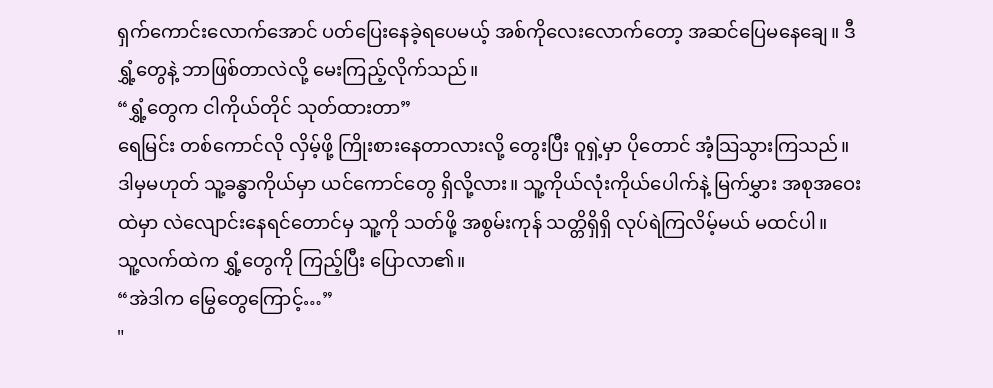ရှက်ကောင်းလောက်အောင် ပတ်ပြေးနေခဲ့ရပေမယ့် အစ်ကိုလေးလောက်တော့ အဆင်ပြေမနေချေ။ ဒီရွှံ့တွေနဲ့ ဘာဖြစ်တာလဲလို့ မေးကြည့်လိုက်သည်။
“ရွှံ့တွေက ငါကိုယ်တိုင် သုတ်ထားတာ”
ရေမြင်း တစ်ကောင်လို လှိမ့်ဖို့ ကြိုးစားနေတာလားလို့ တွေးပြီး ဝူရှဲ့မှာ ပိုတောင် အံ့သြသွားကြသည်။ ဒါမှမဟုတ် သူ့ခန္ဓာကိုယ်မှာ ယင်ကောင်တွေ ရှိလို့လား။ သူ့ကိုယ်လုံးကိုယ်ပေါက်နဲ့ မြက်မွှား အစုအဝေးထဲမှာ လဲလျောင်းနေရင်တောင်မှ သူ့ကို သတ်ဖို့ အစွမ်းကုန် သတ္တိရှိရှိ လုပ်ရဲကြလိမ့်မယ် မထင်ပါ။
သူ့လက်ထဲက ရွှံ့တွေကို ကြည့်ပြီး ပြောလာ၏။
“အဲဒါက မြွေတွေကြောင့်…”
"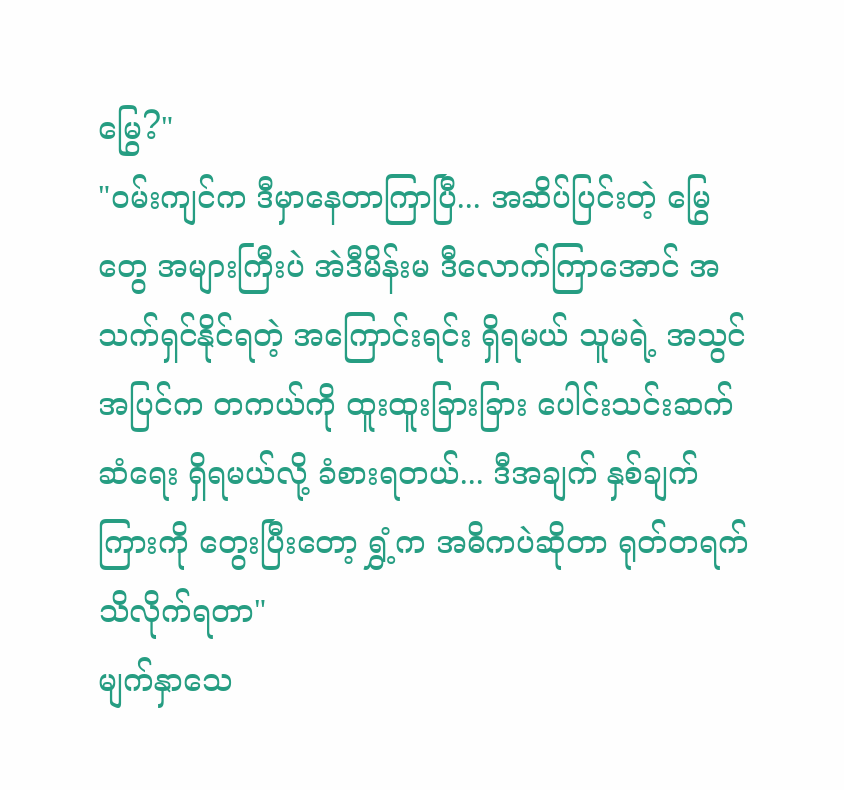မြွေ?"
"ဝမ်းကျင်က ဒီမှာနေတာကြာပြီ... အဆိပ်ပြင်းတဲ့ မြွေတွေ အများကြီးပဲ အဲဒီမိန်းမ ဒီလောက်ကြာအောင် အသက်ရှင်နိုင်ရတဲ့ အကြောင်းရင်း ရှိရမယ် သူမရဲ့ အသွင်အပြင်က တကယ်ကို ထူးထူးခြားခြား ပေါင်းသင်းဆက်ဆံရေး ရှိရမယ်လို့ ခံစားရတယ်... ဒီအချက် နှစ်ချက်ကြားကို တွေးပြီးတော့ ရွှံ့က အဓိကပဲဆိုတာ ရုတ်တရက် သိလိုက်ရတာ"
မျက်နှာသေ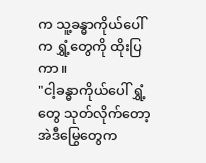က သူ့ခန္ဓာကိုယ်ပေါ်က ရွှံ့တွေကို ထိုးပြကာ။
"ငါ့ခန္ဓာကိုယ်ပေါ် ရွှံ့တွေ သုတ်လိုက်တော့ အဲဒီမြွေတွေက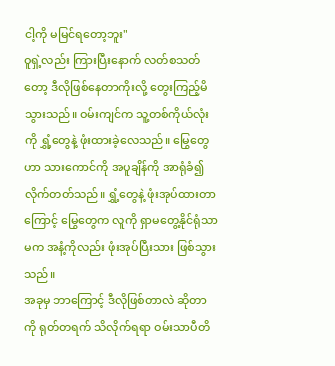ငါ့ကို မမြင်ရတော့ဘူး"
ဝူရှဲ့လည်း ကြားပြီးနောက် လတ်စသတ်တော့ ဒီလိုဖြစ်နေတာကိုးလို့ တွေးကြည့်မိသွားသည်။ ဝမ်းကျင်က သူ့တစ်ကိုယ်လုံးကို ရွှံ့တွေနဲ့ ဖုံးထားခဲ့လေသည်။ မြွေတွေဟာ သားကောင်ကို အပူချိန်ကို အာရုံခံ၍ လိုက်တတ်သည်။ ရွှံ့တွေနဲ့ ဖုံးအုပ်ထားတာကြောင့် မြွေတွေက လူကို ရှာမတွေ့နိုင်ရုံသာမက အနံ့ကိုလည်း ဖုံးအုပ်ပြီးသား ဖြစ်သွားသည်။
အခုမှ ဘာကြောင့် ဒီလိုဖြစ်တာလဲ ဆိုတာကို ရုတ်တရက် သိလိုက်ရရာ ဝမ်းသာပီတိ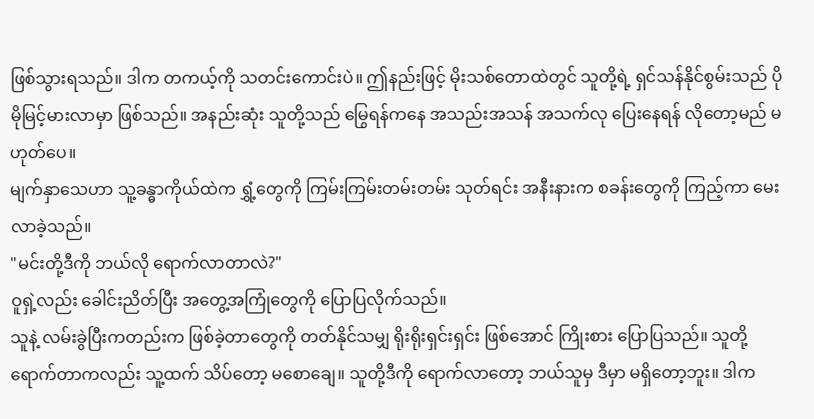ဖြစ်သွားရသည်။ ဒါက တကယ့်ကို သတင်းကောင်းပဲ။ ဤနည်းဖြင့် မိုးသစ်တောထဲတွင် သူတို့ရဲ့ ရှင်သန်နိုင်စွမ်းသည် ပိုမိုမြင့်မားလာမှာ ဖြစ်သည်။ အနည်းဆုံး သူတို့သည် မြွေရန်ကနေ အသည်းအသန် အသက်လု ပြေးနေရန် လိုတော့မည် မဟုတ်ပေ။
မျက်နှာသေဟာ သူ့ခန္ဓာကိုယ်ထဲက ရွှံ့တွေကို ကြမ်းကြမ်းတမ်းတမ်း သုတ်ရင်း အနီးနားက စခန်းတွေကို ကြည့်ကာ မေးလာခဲ့သည်။
"မင်းတို့ဒီကို ဘယ်လို ရောက်လာတာလဲ?"
ဝူရှဲ့လည်း ခေါင်းညိတ်ပြီး အတွေ့အကြုံတွေကို ပြောပြလိုက်သည်။
သူနဲ့ လမ်းခွဲပြီးကတည်းက ဖြစ်ခဲ့တာတွေကို တတ်နိုင်သမျှ ရိုးရိုးရှင်းရှင်း ဖြစ်အောင် ကြိုးစား ပြောပြသည်။ သူတို့ရောက်တာကလည်း သူ့ထက် သိပ်တော့ မစောချေ။ သူတို့ဒီကို ရောက်လာတော့ ဘယ်သူမှ ဒီမှာ မရှိတော့ဘူး။ ဒါက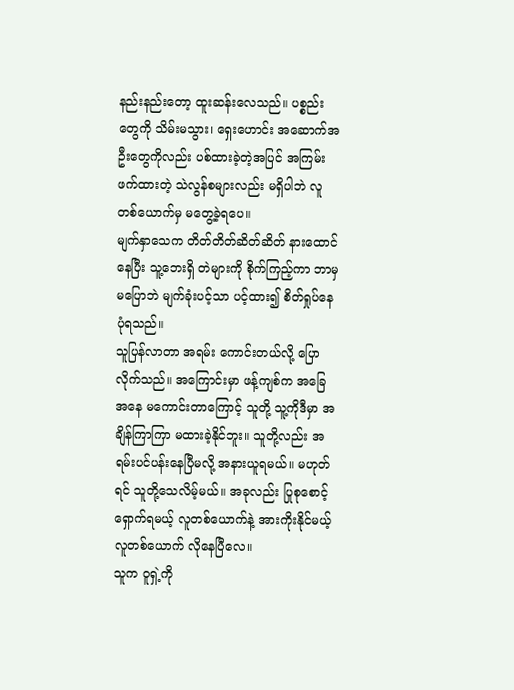နည်းနည်းတော့ ထူးဆန်းလေသည်။ ပစ္စည်းတွေကို သိမ်းမသွား၊ ရှေးဟောင်း အဆောက်အဦးတွေကိုလည်း ပစ်ထားခဲ့တဲ့အပြင် အကြမ်းဖက်ထားတဲ့ သဲလွန်စများလည်း မရှိပါဘဲ လူတစ်ယောက်မှ မတွေ့ခဲ့ရပေ။
မျက်နှာသေက တိတ်တိတ်ဆိတ်ဆိတ် နားထောင်နေပြီး သူ့ဘေးရှိ တဲများကို စိုက်ကြည့်ကာ ဘာမှ မပြောဘဲ မျက်ခုံးပင့်သာ ပင့်ထား၍ စိတ်ရှုပ်နေပုံရသည်။
သူပြန်လာတာ အရမ်း ကောင်းတယ်လို့ ပြောလိုက်သည်။ အကြောင်းမှာ ဖန့်ကျစ်က အခြေအနေ မကောင်းတာကြောင့် သူတို့ သူ့ကိုဒီမှာ အချိန်ကြာကြာ မထားခဲ့နိုင်ဘူး။ သူတို့လည်း အရမ်းပင်ပန်းနေပြီမလို့ အနားယူရမယ်။ မဟုတ်ရင် သူတို့သေလိမ့်မယ်။ အခုလည်း ပြုစုစောင့်ရှောက်ရမယ့် လူတစ်ယောက်နဲ့ အားကိုးနိုင်မယ့် လူတစ်ယောက် လိုနေပြီလေ။
သူက ဝူရှဲ့ကို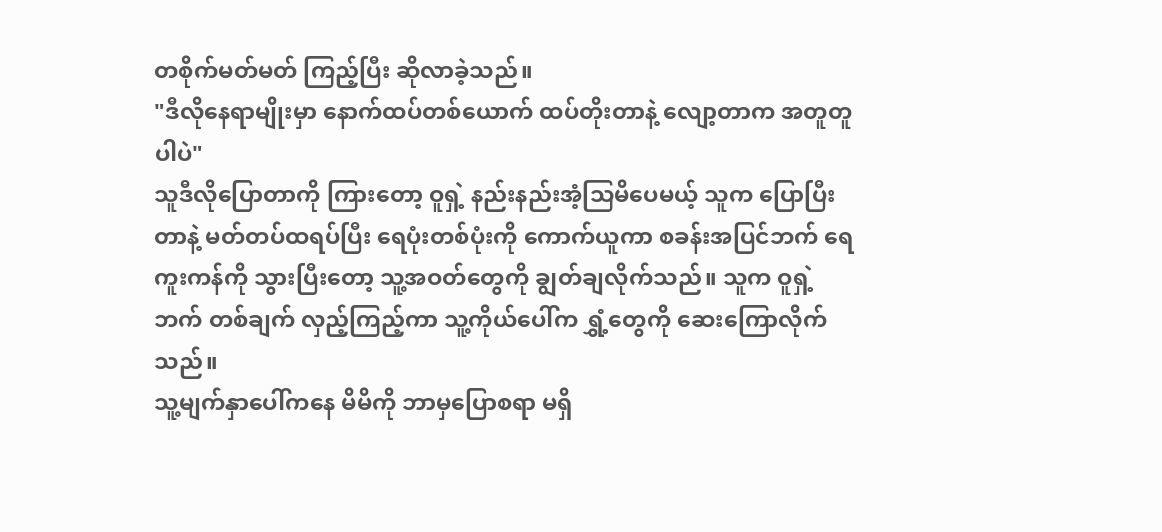တစိုက်မတ်မတ် ကြည့်ပြီး ဆိုလာခဲ့သည်။
"ဒီလိုနေရာမျိုးမှာ နောက်ထပ်တစ်ယောက် ထပ်တိုးတာနဲ့ လျော့တာက အတူတူပါပဲ"
သူဒီလိုပြောတာကို ကြားတော့ ဝူရှဲ့ နည်းနည်းအံ့သြမိပေမယ့် သူက ပြောပြီးတာနဲ့ မတ်တပ်ထရပ်ပြီး ရေပုံးတစ်ပုံးကို ကောက်ယူကာ စခန်းအပြင်ဘက် ရေကူးကန်ကို သွားပြီးတော့ သူ့အဝတ်တွေကို ချွတ်ချလိုက်သည်။ သူက ဝူရှဲ့ဘက် တစ်ချက် လှည့်ကြည့်ကာ သူ့ကိုယ်ပေါ်က ရွှံ့တွေကို ဆေးကြောလိုက်သည်။
သူ့မျက်နှာပေါ်ကနေ မိမိကို ဘာမှပြောစရာ မရှိ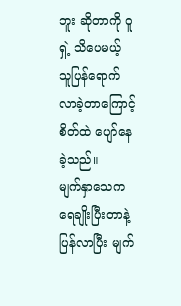ဘူး ဆိုတာကို ဝူရှဲ့ သိပေမယ့် သူပြန်ရောက်လာခဲ့တာကြောင့် စိတ်ထဲ ပျော်နေခဲ့သည်။
မျက်နှာသေက ရေချိုးပြီးတာနဲ့ ပြန်လာပြီး မျက်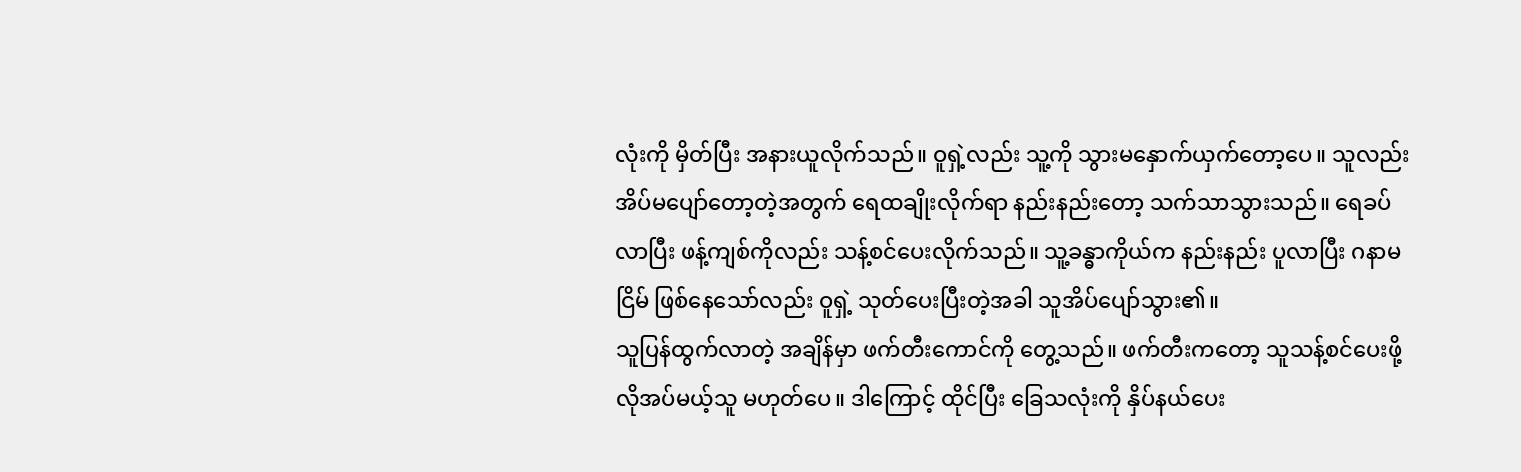လုံးကို မှိတ်ပြီး အနားယူလိုက်သည်။ ဝူရှဲ့လည်း သူ့ကို သွားမနှောက်ယှက်တော့ပေ။ သူလည်း အိပ်မပျော်တော့တဲ့အတွက် ရေထချိုးလိုက်ရာ နည်းနည်းတော့ သက်သာသွားသည်။ ရေခပ်လာပြီး ဖန့်ကျစ်ကိုလည်း သန့်စင်ပေးလိုက်သည်။ သူ့ခန္ဓာကိုယ်က နည်းနည်း ပူလာပြီး ဂနာမငြိမ် ဖြစ်နေသော်လည်း ဝူရှဲ့ သုတ်ပေးပြီးတဲ့အခါ သူအိပ်ပျော်သွား၏။
သူပြန်ထွက်လာတဲ့ အချိန်မှာ ဖက်တီးကောင်ကို တွေ့သည်။ ဖက်တီးကတော့ သူသန့်စင်ပေးဖို့ လိုအပ်မယ့်သူ မဟုတ်ပေ။ ဒါကြောင့် ထိုင်ပြီး ခြေသလုံးကို နှိပ်နယ်ပေး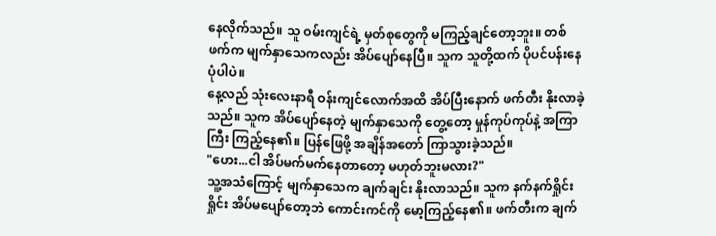နေလိုက်သည်။ သူ ဝမ်းကျင်ရဲ့ မှတ်စုတွေကို မကြည့်ချင်တော့ဘူး။ တစ်ဖက်က မျက်နှာသေကလည်း အိပ်ပျော်နေပြီ။ သူက သူတို့ထက် ပိုပင်ပန်းနေပုံပါပဲ။
နေ့လည် သုံးလေးနာရီ ဝန်းကျင်လောက်အထိ အိပ်ပြီးနောက် ဖက်တီး နိုးလာခဲ့သည်။ သူက အိပ်ပျော်နေတဲ့ မျက်နှာသေကို တွေ့တော့ မှုန်ကုပ်ကုပ်နဲ့ အကြာကြီး ကြည့်နေ၏။ ပြန်ဖြေဖို့ အချိန်အတော် ကြာသွားခဲ့သည်။
"ဟေး...ငါ အိပ်မက်မက်နေတာတော့ မဟုတ်ဘူးမလား?"
သူ့အသံကြောင့် မျက်နှာသေက ချက်ချင်း နိုးလာသည်။ သူက နက်နက်ရှိုင်းရှိုင်း အိပ်မပျော်တော့ဘဲ ကောင်းကင်ကို မော့ကြည့်နေ၏။ ဖက်တီးက ချက်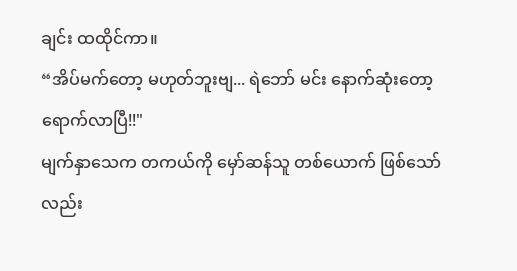ချင်း ထထိုင်ကာ။
“အိပ်မက်တော့ မဟုတ်ဘူးဗျ... ရဲဘော် မင်း နောက်ဆုံးတော့ ရောက်လာပြီ!!"
မျက်နှာသေက တကယ်ကို မှော်ဆန်သူ တစ်ယောက် ဖြစ်သော်လည်း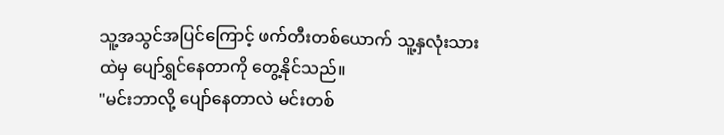သူ့အသွင်အပြင်ကြောင့် ဖက်တီးတစ်ယောက် သူ့နှလုံးသားထဲမှ ပျော်ရွှင်နေတာကို တွေ့နိုင်သည်။
"မင်းဘာလို့ ပျော်နေတာလဲ မင်းတစ်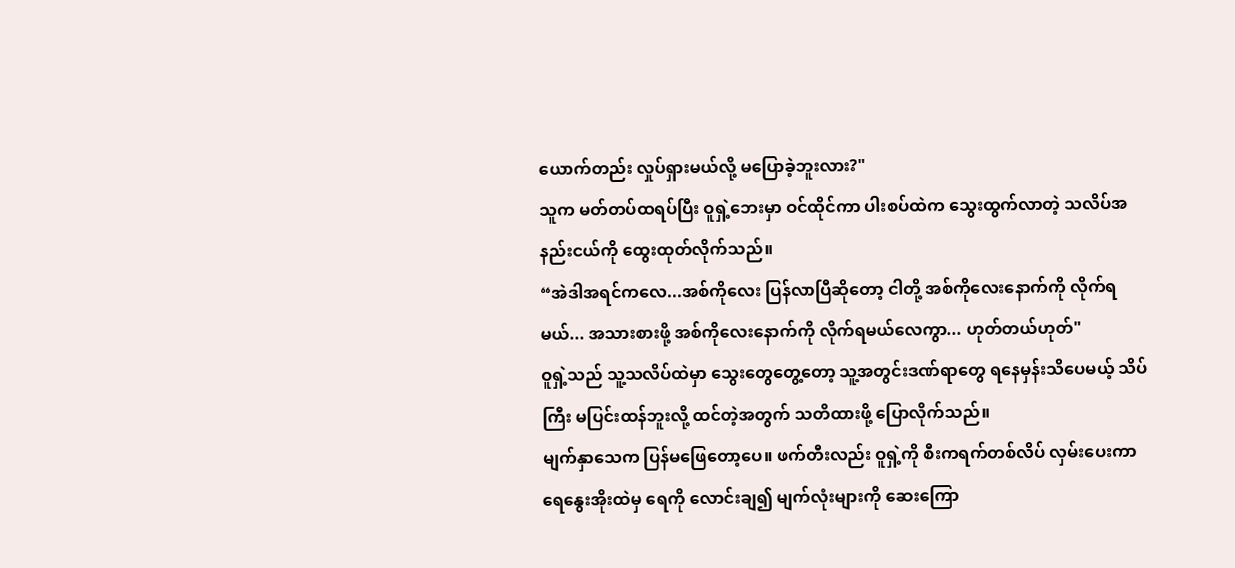ယောက်တည်း လှုပ်ရှားမယ်လို့ မပြောခဲ့ဘူးလား?"
သူက မတ်တပ်ထရပ်ပြီး ဝူရှဲ့ဘေးမှာ ဝင်ထိုင်ကာ ပါးစပ်ထဲက သွေးထွက်လာတဲ့ သလိပ်အနည်းငယ်ကို ထွေးထုတ်လိုက်သည်။
“အဲဒါအရင်ကလေ...အစ်ကိုလေး ပြန်လာပြီဆိုတော့ ငါတို့ အစ်ကိုလေးနောက်ကို လိုက်ရမယ်... အသားစားဖို့ အစ်ကိုလေးနောက်ကို လိုက်ရမယ်လေကွာ... ဟုတ်တယ်ဟုတ်"
ဝူရှဲ့သည် သူ့သလိပ်ထဲမှာ သွေးတွေတွေ့တော့ သူ့အတွင်းဒဏ်ရာတွေ ရနေမှန်းသိပေမယ့် သိပ်ကြီး မပြင်းထန်ဘူးလို့ ထင်တဲ့အတွက် သတိထားဖို့ ပြောလိုက်သည်။
မျက်နှာသေက ပြန်မဖြေတော့ပေ။ ဖက်တီးလည်း ဝူရှဲ့ကို စီးကရက်တစ်လိပ် လှမ်းပေးကာ ရေနွေးအိုးထဲမှ ရေကို လောင်းချ၍ မျက်လုံးများကို ဆေးကြော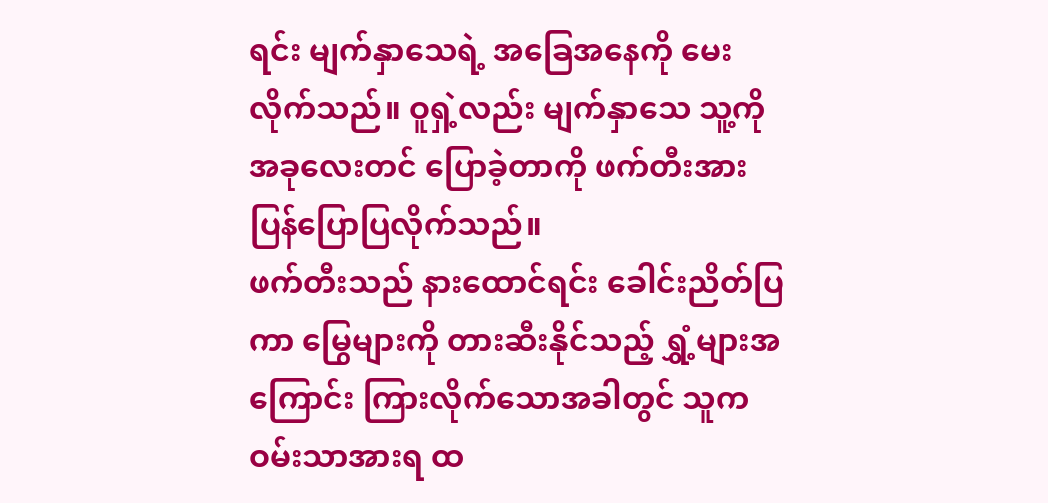ရင်း မျက်နှာသေရဲ့ အခြေအနေကို မေးလိုက်သည်။ ဝူရှဲ့လည်း မျက်နှာသေ သူ့ကို အခုလေးတင် ပြောခဲ့တာကို ဖက်တီးအား ပြန်ပြောပြလိုက်သည်။
ဖက်တီးသည် နားထောင်ရင်း ခေါင်းညိတ်ပြကာ မြွေများကို တားဆီးနိုင်သည့် ရွှံ့များအကြောင်း ကြားလိုက်သောအခါတွင် သူက ဝမ်းသာအားရ ထ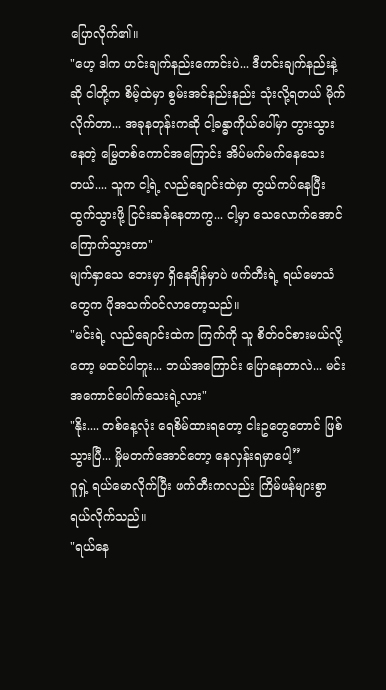ပြောလိုက်၏။
"ဟေ့ ဒါက ဟင်းချက်နည်းကောင်းပဲ... ဒီဟင်းချက်နည်းနဲ့ဆို ငါတို့က စိမ့်ထဲမှာ စွမ်းအင်နည်းနည်း သုံးလို့ရတယ် မိုက်လိုက်တာ... အခုနတုန်းကဆို ငါ့ခန္ဓာကိုယ်ပေါ်မှာ တွားသွားနေတဲ့ မြွေတစ်ကောင်အကြောင်း အိပ်မက်မက်နေသေးတယ်.... သူက ငါ့ရဲ့ လည်ချောင်းထဲမှာ တွယ်ကပ်နေပြီး ထွက်သွားဖို့ ငြင်းဆန်နေတာကွ... ငါ့မှာ သေလောက်အောင် ကြောက်သွားတာ"
မျက်နှာသေ ဘေးမှာ ရှိနေချိန်မှာပဲ ဖက်တီးရဲ့ ရယ်မောသံတွေက ပိုအသက်ဝင်လာတော့သည်။
"မင်းရဲ့ လည်ချောင်းထဲက ကြက်ကို သူ စိတ်ဝင်စားမယ်လို့တော့ မထင်ပါဘူး... ဘယ်အကြောင်း ပြောနေတာလဲ... မင်း အကောင်ပေါက်သေးရဲ့လား"
"နိုး.... တစ်နေ့လုံး ရေစိမ်ထားရတော့ ငါးဥတွေတောင် ဖြစ်သွားပြီ... မှိုမတက်အောင်တော့ နေလှန်းရမှာပေါ့”
ဝူရှဲ့ ရယ်မောလိုက်ပြီး ဖက်တီးကလည်း ကြိမ်ဖန်များစွာ ရယ်လိုက်သည်။
"ရယ်နေ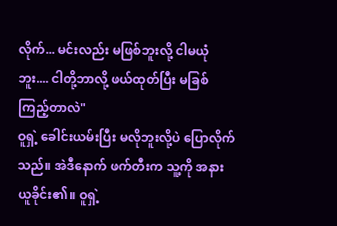လိုက်... မင်းလည်း မဖြစ်ဘူးလို့ ငါမယုံဘူး.... ငါတို့ဘာလို့ ဖယ်ထုတ်ပြီး မခြစ်ကြည့်တာလဲ"
ဝူရှဲ့ ခေါင်းယမ်းပြီး မလိုဘူးလို့ပဲ ပြောလိုက်သည်။ အဲဒီနောက် ဖက်တီးက သူ့ကို အနားယူခိုင်း၏။ ဝူရှဲ့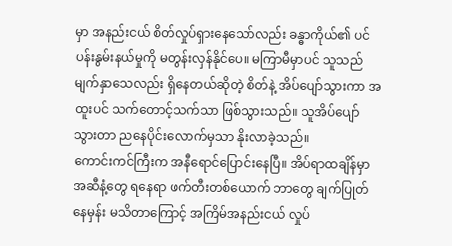မှာ အနည်းငယ် စိတ်လှုပ်ရှားနေသော်လည်း ခန္ဓာကိုယ်၏ ပင်ပန်းနွမ်းနယ်မှုကို မတွန်းလှန်နိုင်ပေ။ မကြာမီမှာပင် သူသည် မျက်နှာသေလည်း ရှိနေတယ်ဆိုတဲ့ စိတ်နဲ့ အိပ်ပျော်သွားကာ အထူးပင် သက်တောင့်သက်သာ ဖြစ်သွားသည်။ သူအိပ်ပျော်သွားတာ ညနေပိုင်းလောက်မှသာ နိုးလာခဲ့သည်။
ကောင်းကင်ကြီးက အနီရောင်ပြောင်းနေပြီ။ အိပ်ရာထချိန်မှာ အဆီနံ့တွေ ရနေရာ ဖက်တီးတစ်ယောက် ဘာတွေ ချက်ပြုတ်နေမှန်း မသိတာကြောင့် အကြိမ်အနည်းငယ် လှုပ်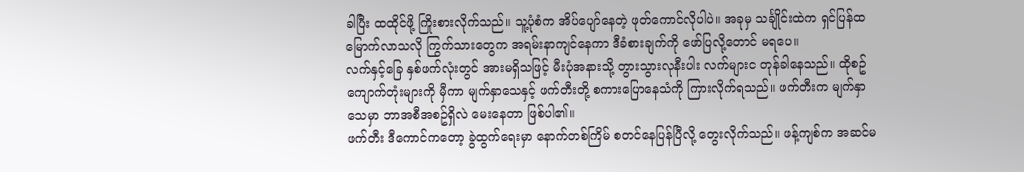ခါပြီး ထထိုင်ဖို့ ကြိုးစားလိုက်သည်။ သူ့ပုံစံက အိပ်ပျော်နေတဲ့ ဖုတ်ကောင်လိုပါပဲ။ အခုမှ သင်္ချိုင်းထဲက ရှင်ပြန်ထမြောက်လာသလို ကြွက်သားတွေက အရမ်းနာကျင်နေကာ ဒီခံစားချက်ကို ဖော်ပြလို့တောင် မရပေ။
လက်နှင့်ခြေ နှစ်ဖက်လုံးတွင် အားမရှိသဖြင့် မီးပုံအနားသို့ တွားသွားလုနီးပါး လက်များင တုန်ခါနေသည်။ ထိုစဥ် ကျောက်တုံးများကို မှီကာ မျက်နှာသေနှင့် ဖက်တီးတို့ စကားပြောနေသံကို ကြားလိုက်ရသည်။ ဖက်တီးက မျက်နှာသေမှာ ဘာအစီအစဥ်ရှိလဲ မေးနေတာ ဖြစ်ပါ၏။
ဖက်တီး ဒီကောင်ကတော့ ခွဲထွက်ရေးမှာ နောက်တစ်ကြိမ် စတင်နေပြန်ပြီလို့ တွေးလိုက်သည်။ ဖန့်ကျစ်က အဆင်မ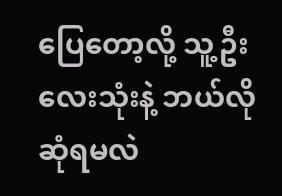ပြေတော့လို့ သူ့ဦးလေးသုံးနဲ့ ဘယ်လို ဆုံရမလဲ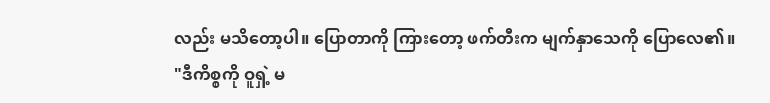လည်း မသိတော့ပါ။ ပြောတာကို ကြားတော့ ဖက်တီးက မျက်နှာသေကို ပြောလေ၏။
"ဒီကိစ္စကို ဝူရှဲ့ မ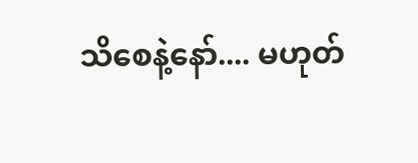သိစေနဲ့နော်.... မဟုတ်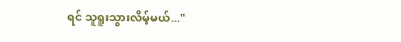ရင် သူရူးသွားလိမ့်မယ်..."